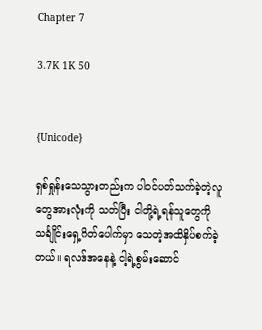Chapter 7

3.7K 1K 50


{Unicode}

ရှစ်ရှုန်းသေသွားတည်းက ပါဝင်ပတ်သက်ခဲ့တဲ့လူတွေအားလုံးကို သတ်ပြီး ငါတို့ရဲ့ရန်သူတွေကို သင်္ချိုင်းရှေ့ဂိတ်ပေါက်မှာ သေတဲ့အထိနှိပ်စက်ခဲ့တယ်။ ရလဒ်အနေနဲ့ ငါ့ရဲ့စွမ်းဆောင်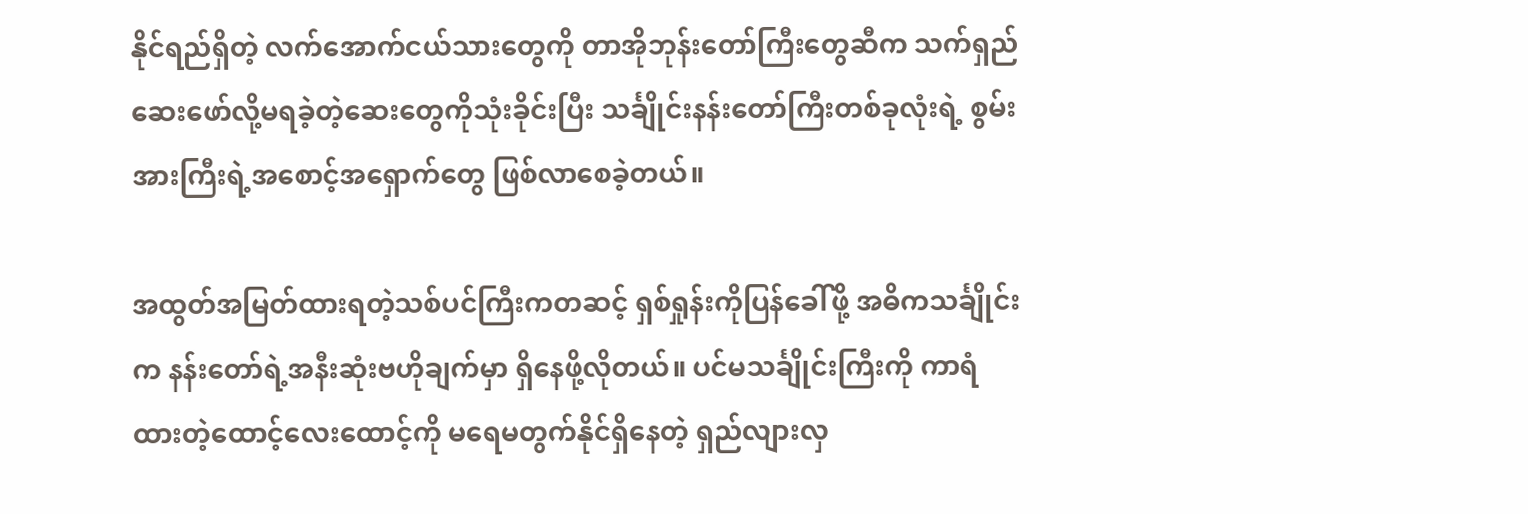နိုင်ရည်ရှိတဲ့ လက်အောက်ငယ်သားတွေကို တာအိုဘုန်းတော်ကြီးတွေဆီက သက်ရှည်ဆေးဖော်လို့မရခဲ့တဲ့ဆေးတွေကိုသုံးခိုင်းပြီး သင်္ချိုင်းနန်းတော်ကြီးတစ်ခုလုံးရဲ့ စွမ်းအားကြီးရဲ့အစောင့်အရှောက်တွေ ဖြစ်လာစေခဲ့တယ်။

အထွတ်အမြတ်ထားရတဲ့သစ်ပင်ကြီးကတဆင့် ရှစ်ရှုန်းကိုပြန်ခေါ်ဖို့ အဓိကသင်္ချိုင်းက နန်းတော်ရဲ့အနီးဆုံးဗဟိုချက်မှာ ရှိနေဖို့လိုတယ်။ ပင်မသင်္ချိုင်းကြီးကို ကာရံထားတဲ့ထောင့်လေးထောင့်ကို မရေမတွက်နိုင်ရှိနေတဲ့ ရှည်လျားလှ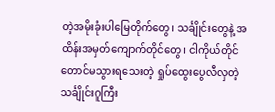တဲ့အမိုးခုံးပါမြေတိုက်တွေ၊ သင်္ချိုင်းတွေနဲ့ အထိန်းအမှတ်ကျောက်တိုင်တွေ၊ ငါကိုယ်တိုင်တောင်မသွားရသေးတဲ့ ရှုပ်ထွေးပွေလီလှတဲ့ သင်္ချိုင်းဂူကြီး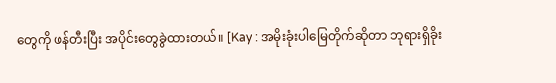တွေကို ဖန်တီးပြီး အပိုင်းတွေခွဲထားတယ်။ [Kay : အမိုးခုံးပါမြေတိုက်ဆိုတာ ဘုရားရှိခိုး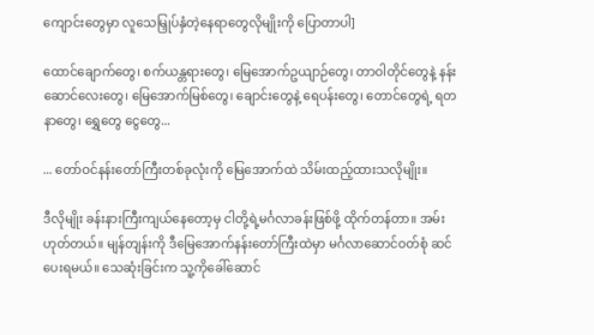ကျောင်းတွေမှာ လူသေမြှုပ်နှံတဲ့နေရာတွေလိုမျိုးကို ပြောတာပါ]

ထောင်ချောက်တွေ၊ စက်ယန္တရားတွေ၊ မြေအောက်ဥယျာဉ်တွေ၊ တာဝါတိုင်တွေနဲ့ နန်းဆောင်လေးတွေ၊ မြေအောက်မြစ်တွေ၊ ချောင်းတွေနဲ့ ရေပန်းတွေ၊ တောင်တွေရဲ့ ရတနာတွေ၊ ရွှေတွေ ငွေတွေ...

... တော်ဝင်နန်းတော်ကြီးတစ်ခုလုံးကို မြေအောက်ထဲ သိမ်းထည့်ထားသလိုမျိုး။

ဒီလိုမျိုး ခန်းနားကြီးကျယ်နေတော့မှ ငါတို့ရဲ့မင်္ဂလာခန်းဖြစ်ဖို့ ထိုက်တန်တာ။ အမ်း ဟုတ်တယ်။ မျန်တျန်းကို ဒီမြေအောက်နန်းတော်ကြီးထဲမှာ မင်္ဂလာဆောင်ဝတ်စုံ ဆင်ပေးရမယ်။ သေဆုံးခြင်းက သူ့ကိုခေါ်ဆောင်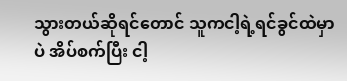သွားတယ်ဆိုရင်တောင် သူကငါ့ရဲ့ရင်ခွင်ထဲမှာပဲ အိပ်စက်ပြီး ငါ့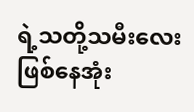ရဲ့သတို့သမီးလေးဖြစ်နေအုံး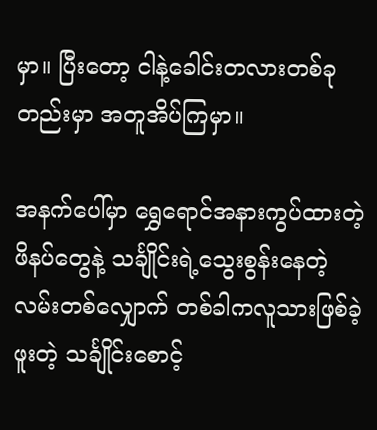မှာ။ ပြီးတော့ ငါနဲ့ခေါင်းတလားတစ်ခုတည်းမှာ အတူအိပ်ကြမှာ။

အနက်ပေါ်မှာ ရွှေရောင်အနားကွပ်ထားတဲ့ဖိနပ်တွေနဲ့ သင်္ချိုင်းရဲ့သွေးစွန်းနေတဲ့လမ်းတစ်လျှောက် တစ်ခါကလူသားဖြစ်ခဲ့ဖူးတဲ့ သင်္ချိုင်းစောင့်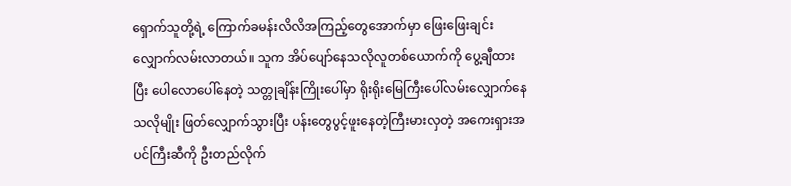ရှောက်သူတို့ရဲ့ ကြောက်ခမန်းလိလိအကြည့်တွေအောက်မှာ ဖြေးဖြေးချင်းလျှောက်လမ်းလာတယ်။ သူက အိပ်ပျော်နေသလိုလူတစ်ယောက်ကို ပွေ့ချီထားပြီး ပေါလောပေါ်နေတဲ့ သတ္တုချိန်းကြိုးပေါ်မှာ ရိုးရိုးမြေကြီးပေါ်လမ်းလျှောက်နေသလိုမျိုး ဖြတ်လျှောက်သွားပြီး ပန်းတွေပွင့်ဖူးနေတဲ့ကြီးမားလှတဲ့ အကေးရှားအပင်ကြီးဆီကို ဦးတည်လိုက်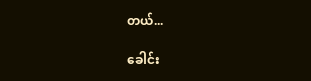တယ်...

ခေါင်း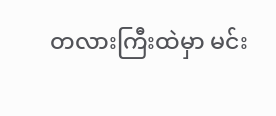တလားကြီးထဲမှာ မင်း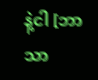နဲ့ငါ [ဘာသာ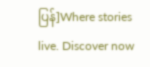ပြန်]Where stories live. Discover now